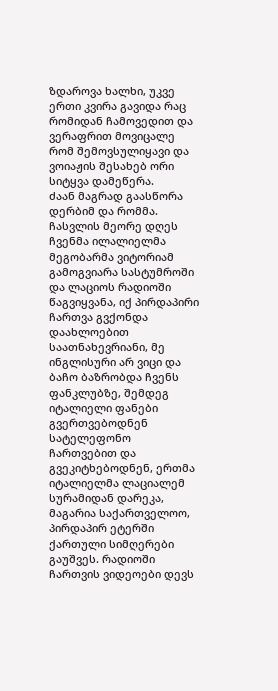ზდაროვა ხალხი, უკვე ერთი კვირა გავიდა რაც რომიდან ჩამოვედით და ვერაფრით მოვიცალე რომ შემოვსულიყავი და ვოიაჟის შესახებ ორი სიტყვა დამეწერა.
ძაან მაგრად გაასწორა დერბიმ და რომმა.
ჩასვლის მეორე დღეს ჩვენმა ილალიელმა მეგობარმა ვიტორიამ გამოგვიარა სასტუმროში და ლაციოს რადიოში წაგვიყვანა, იქ პირდაპირი ჩართვა გვქონდა დაახლოებით საათნახევრიანი, მე ინგლისური არ ვიცი და ბაჩო ბაზრობდა ჩვენს ფანკლუბზე, შემდეგ იტალიელი ფანები გვერთვებოდნენ სატელეფონო ჩართვებით და გვეკიტხებოდნენ, ერთმა იტალიელმა ლაციალემ სურამიდან დარეკა, მაგარია საქართველოო, პირდაპირ ეტერში ქართული სიმღერები გაუშვეს. რადიოში ჩართვის ვიდეოები დევს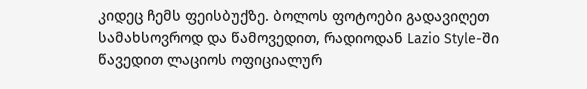კიდეც ჩემს ფეისბუქზე. ბოლოს ფოტოები გადავიღეთ სამახსოვროდ და წამოვედით, რადიოდან Lazio Style-ში წავედით ლაციოს ოფიციალურ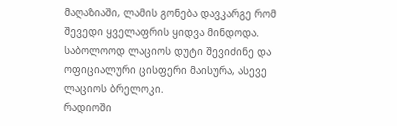მაღაზიაში, ლამის გონება დავკარგე რომ შევედი ყველაფრის ყიდვა მინდოდა. საბოლოოდ ლაციოს დუტი შევიძინე და ოფიციალური ცისფერი მაისურა, ასევე ლაციოს ბრელოკი.
რადიოში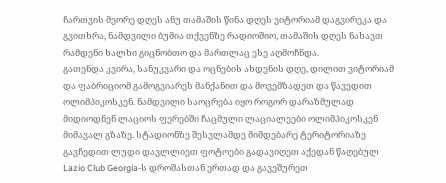ჩართვის მეორე დღეს ანუ თამაშის წინა დღეს ვიტორიამ დაგვირეკა და გვითხრა, ნამდვილი ბუმია თქვენზე რადიოშიო, თამაშის დღეს ნახავთ რამდენი ხალხი გიცნობთო და მართლაც ესე აღმოჩნდა.
გათენდა კვირა, სანუკვარი და ოცნების ახდენის დღე, დილით ვიტორიამ და ფაბრიციომ გამოგვიარეს მანქანით და მოვემზადეთ და წავედით ოლიმპიკოსკენ. ნამდვილი საოცრება იყო როგორ დარაზმულად მიდიოდნენ ლაციოს ფერებში ჩაცმული ლაციალეები ოლიმპიკოსკენ მიმავალ გზაზე. სტადიონზე შესვლამდე მიმდებარე ტერიტორიაზე გავჩედით ლუდი დავლლიეთ ფოტოები გადავიღეთ აქედან წაღებულ Lazio Club Georgia-ს დროშასთან ერთად და გავეშურეთ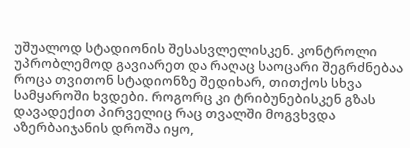უშუალოდ სტადიონის შესასვლელისკენ. კონტროლი უპრობლემოდ გავიარეთ და რაღაც საოცარი შეგრძნებაა როცა თვითონ სტადიონზე შედიხარ, თითქოს სხვა სამყაროში ხვდები. როგორც კი ტრიბუნებისკენ გზას დავადექით პირველიც რაც თვალში მოგვხვდა აზერბაიჯანის დროშა იყო,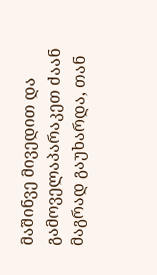მაშინვე მივედით და გამოველაპარაკეთ ძაან მაგრად გაუხარდა, თან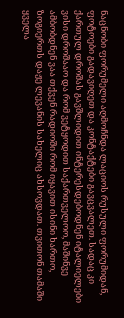ნაცნობი ფორუმელი აღმოჩნდა ლაციოს რუსული ფორუმიდან, ფოტოები გადავიღეთ და კონტაქტები გავცვალეთ. სადაც კი ქართულ დროშას გავშლიდით ინტერესდებოდნენ იტალიელები ვისი დროშააო და რომ ვეტყოდით საქართველოო, მაშინვე ამბობდნენ ვაა თქვენ რადიოში რომ იყავით ისინი ხართო, ზოგიერთს დაჟე ლევანის სახელიც ახსოვდათ. თვითონ თამაში ყველა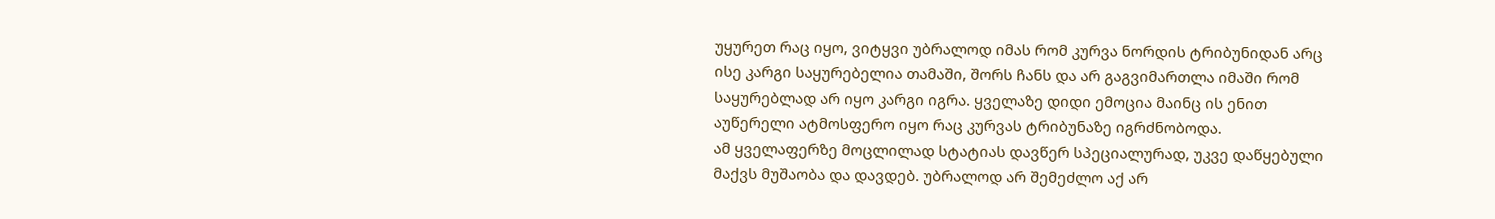უყურეთ რაც იყო, ვიტყვი უბრალოდ იმას რომ კურვა ნორდის ტრიბუნიდან არც ისე კარგი საყურებელია თამაში, შორს ჩანს და არ გაგვიმართლა იმაში რომ საყურებლად არ იყო კარგი იგრა. ყველაზე დიდი ემოცია მაინც ის ენით აუწერელი ატმოსფერო იყო რაც კურვას ტრიბუნაზე იგრძნობოდა.
ამ ყველაფერზე მოცლილად სტატიას დავწერ სპეციალურად, უკვე დაწყებული მაქვს მუშაობა და დავდებ. უბრალოდ არ შემეძლო აქ არ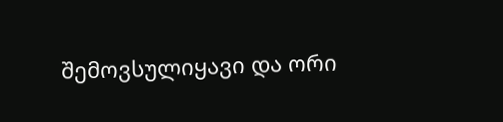შემოვსულიყავი და ორი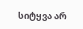სიტყვა არ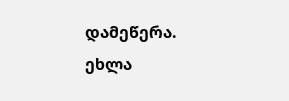დამეწერა.
ეხლა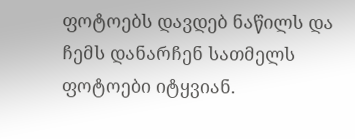ფოტოებს დავდებ ნაწილს და ჩემს დანარჩენ სათმელს ფოტოები იტყვიან.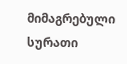მიმაგრებული სურათი